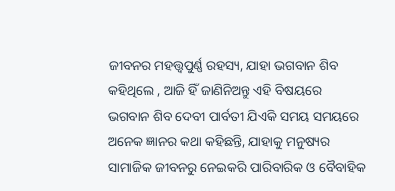ଜୀବନର ମହତ୍ତ୍ୱପୁର୍ଣ୍ଣ ରହସ୍ୟ, ଯାହା ଭଗବାନ ଶିବ କହିଥିଲେ , ଆଜି ହିଁ ଜାଣିନିଅନ୍ତୁ ଏହି ବିଷୟରେ
ଭଗବାନ ଶିବ ଦେବୀ ପାର୍ବତୀ ଯିଏକି ସମୟ ସମୟରେ ଅନେକ ଜ୍ଞାନର କଥା କହିଛନ୍ତି, ଯାହାକୁ ମନୁଷ୍ୟର ସାମାଜିକ ଜୀବନରୁ ନେଇକରି ପାରିବାରିକ ଓ ବୈବାହିକ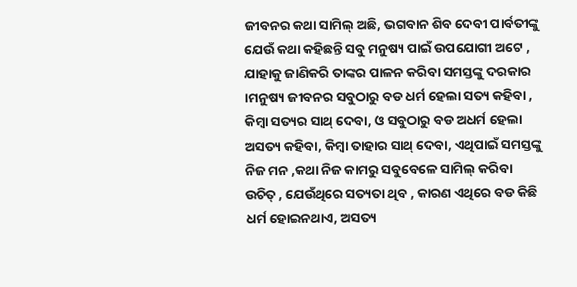ଜୀବନର କଥା ସାମିଲ୍ ଅଛି, ଭଗବାନ ଶିବ ଦେବୀ ପାର୍ବତୀଙ୍କୁ ଯେଉଁ କଥା କହିଛନ୍ତି ସବୁ ମନୁଷ୍ୟ ପାଇଁ ଉପଯୋଗୀ ଅଟେ , ଯାହାକୁ ଜାଣିକରି ତାଙ୍କର ପାଳନ କରିବା ସମସ୍ତଙ୍କୁ ଦରକାର ।ମନୁଷ୍ୟ ଜୀବନର ସବୁଠାରୁ ବଡ ଧର୍ମ ହେଲା ସତ୍ୟ କହିବା , କିମ୍ବା ସତ୍ୟର ସାଥ୍ ଦେବା, ଓ ସବୁଠାରୁ ବଡ ଅଧର୍ମ ହେଲା ଅସତ୍ୟ କହିବା, କିମ୍ବା ତାହାର ସାଥ୍ ଦେବା, ଏଥିପାଇଁ ସମସ୍ତଙ୍କୁ ନିଜ ମନ ,କଥା ନିଜ କାମରୁ ସବୁବେଳେ ସାମିଲ୍ କରିବା ଉଚିତ୍ , ଯେଉଁଥିରେ ସତ୍ୟତା ଥିବ , କାରଣ ଏଥିରେ ବଡ କିଛି ଧର୍ମ ହୋଇନଥାଏ, ଅସତ୍ୟ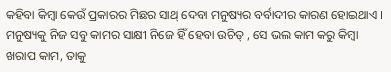କହିବା କିମ୍ବା କେଉଁ ପ୍ରକାରର ମିଛର ସାଥ୍ ଦେବା ମନୁଷ୍ୟର ବର୍ବାଦୀର କାରଣ ହୋଇଥାଏ ।
ମନୁଷ୍ୟକୁ ନିଜ ସବୁ କାମର ସାକ୍ଷୀ ନିଜେ ହିଁ ହେବା ଉଚିତ୍ , ସେ ଭଲ କାମ କରୁ କିମ୍ବା ଖରାପ କାମ, ତାକୁ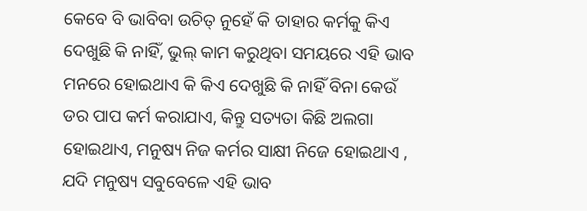କେବେ ବି ଭାବିବା ଉଚିତ୍ ନୁହେଁ କି ତାହାର କର୍ମକୁ କିଏ ଦେଖୁଛି କି ନାହିଁ, ଭୁଲ୍ କାମ କରୁଥିବା ସମୟରେ ଏହି ଭାବ ମନରେ ହୋଇଥାଏ କି କିଏ ଦେଖୁଛି କି ନାହିଁ ବିନା କେଉଁ ଡର ପାପ କର୍ମ କରାଯାଏ, କିନ୍ତୁ ସତ୍ୟତା କିଛି ଅଲଗା ହୋଇଥାଏ, ମନୁଷ୍ୟ ନିଜ କର୍ମର ସାକ୍ଷୀ ନିଜେ ହୋଇଥାଏ , ଯଦି ମନୁଷ୍ୟ ସବୁବେଳେ ଏହି ଭାବ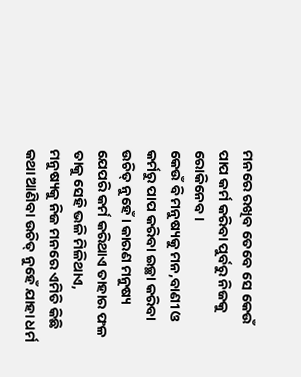ମନରେ ରଖିବ ତେବେ ସେ କେଉଁ ପାପ କର୍ମ କରିବା ପୁର୍ବରୁ ନିଜକୁ ରୋକିନେବ ।
କେଉଁ ବି ମନୁଷ୍ୟକୁ ମନ,ବାଣୀ ଓ କର୍ମରୁ ପାପ କରିବା ଇଚ୍ଛା କରିବା ଉଚିତ୍ ନୁହେଁ । କାରଣ ମନୁଷ୍ୟ ଯେପରି କର୍ମ କରିଥାଏ ତାହାର ଫଳ ତାକୁ ସେହି ଭଳି ମିଳିଥାଏ, ମନୁଷ୍ୟକୁ ନିଜ ମନରେ ଏମିତି କିଛି କଥା ଆଣିବା ଉଚିତ୍ ନୁହେଁ ଯାହା ଧର୍ମ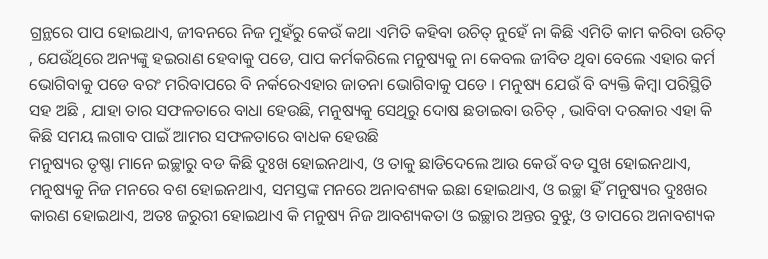ଗ୍ରନ୍ଥରେ ପାପ ହୋଇଥାଏ, ଜୀବନରେ ନିଜ ମୁହଁରୁ କେଉଁ କଥା ଏମିତି କହିବା ଉଚିତ୍ ନୁହେଁ ନା କିଛି ଏମିତି କାମ କରିବା ଉଚିତ୍ , ଯେଉଁଥିରେ ଅନ୍ୟଙ୍କୁ ହଇରାଣ ହେବାକୁ ପଡେ, ପାପ କର୍ମକରିଲେ ମନୁଷ୍ୟକୁ ନା କେବଲ ଜୀବିତ ଥିବା ବେଲେ ଏହାର କର୍ମ ଭୋଗିବାକୁ ପଡେ ବରଂ ମରିବାପରେ ବି ନର୍କରେଏହାର ଜାତନା ଭୋଗିବାକୁ ପଡେ । ମନୁଷ୍ୟ ଯେଉଁ ବି ବ୍ୟକ୍ତି କିମ୍ବା ପରିସ୍ଥିତି ସହ ଅଛି , ଯାହା ତାର ସଫଳତାରେ ବାଧା ହେଉଛି, ମନୁଷ୍ୟକୁ ସେଥିରୁ ଦୋଷ ଛଡାଇବା ଉଚିତ୍ , ଭାବିବା ଦରକାର ଏହା କି କିଛି ସମୟ ଲଗାବ ପାଇଁ ଆମର ସଫଳତାରେ ବାଧକ ହେଉଛି
ମନୁଷ୍ୟର ତୃଷ୍ଣା ମାନେ ଇଚ୍ଛାରୁ ବଡ କିଛି ଦୁଃଖ ହୋଇନଥାଏ, ଓ ତାକୁ ଛାଡିଦେଲେ ଆଉ କେଉଁ ବଡ ସୁଖ ହୋଇନଥାଏ, ମନୁଷ୍ୟକୁ ନିଜ ମନରେ ବଶ ହୋଇନଥାଏ, ସମସ୍ତଙ୍କ ମନରେ ଅନାବଶ୍ୟକ ଇଛା ହୋଇଥାଏ, ଓ ଇଚ୍ଛା ହିଁ ମନୁଷ୍ୟର ଦୁଃଖର କାରଣ ହୋଇଥାଏ, ଅତଃ ଜରୁରୀ ହୋଇଥାଏ କି ମନୁଷ୍ୟ ନିଜ ଆବଶ୍ୟକତା ଓ ଇଚ୍ଛାର ଅନ୍ତର ବୁଝୁ, ଓ ତାପରେ ଅନାବଶ୍ୟକ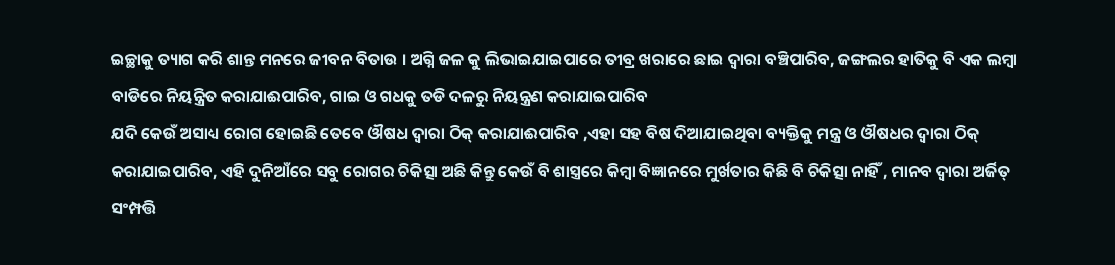ଇଚ୍ଛାକୁ ତ୍ୟାଗ କରି ଶାନ୍ତ ମନରେ ଜୀବନ ବିତାଉ । ଅଗ୍ନି ଜଳ କୁ ଲିଭାଇଯାଇପାରେ ତୀବ୍ର ଖରାରେ ଛାଇ ଦ୍ୱାରା ବଞ୍ଚିପାରିବ, ଜଙ୍ଗଲର ହାତିକୁ ବି ଏକ ଲମ୍ବା ବାଡିରେ ନିୟନ୍ତ୍ରିତ କରାଯାଈପାରିବ, ଗାଇ ଓ ଗଧକୁ ତଡି ଦଳରୁ ନିୟନ୍ତ୍ରଣ କରାଯାଇପାରିବ
ଯଦି କେଉଁ ଅସାଧ୍ୟ ରୋଗ ହୋଇଛି ତେବେ ଔଷଧ ଦ୍ୱାରା ଠିକ୍ କରାଯାଈପାରିବ ,ଏହା ସହ ବିଷ ଦିଆଯାଇଥିବା ବ୍ୟକ୍ତିକୁ ମନ୍ତ୍ର ଓ ଔଷଧର ଦ୍ୱାରା ଠିକ୍ କରାଯାଇପାରିବ, ଏହି ଦୁନିଆଁରେ ସବୁ ରୋଗର ଚିକିତ୍ସା ଅଛି କିନ୍ତୁ କେଉଁ ବି ଶାସ୍ତ୍ରରେ କିମ୍ବା ବିଜ୍ଞାନରେ ମୁର୍ଖତାର କିଛି ବି ଚିକିତ୍ସା ନାହିଁ , ମାନବ ଦ୍ୱାରା ଅର୍ଜିତ୍ ସଂମ୍ପତ୍ତି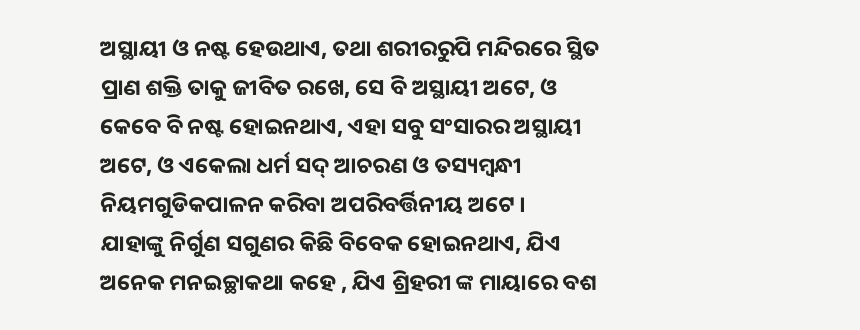ଅସ୍ଥାୟୀ ଓ ନଷ୍ଟ ହେଉଥାଏ, ତଥା ଶରୀରରୁପି ମନ୍ଦିରରେ ସ୍ଥିତ ପ୍ରାଣ ଶକ୍ତି ତାକୁ ଜୀବିତ ରଖେ, ସେ ବି ଅସ୍ଥାୟୀ ଅଟେ, ଓ କେବେ ବି ନଷ୍ଟ ହୋଇନଥାଏ, ଏହା ସବୁ ସଂସାରର ଅସ୍ଥାୟୀ ଅଟେ, ଓ ଏକେଲା ଧର୍ମ ସଦ୍ ଆଚରଣ ଓ ତସ୍ୟମ୍ବନ୍ଧୀ ନିୟମଗୁଡିକପାଳନ କରିବା ଅପରିବର୍ତ୍ତିନୀୟ ଅଟେ ।
ଯାହାଙ୍କୁ ନିର୍ଗୁଣ ସଗୁଣର କିଛି ବିବେକ ହୋଇନଥାଏ, ଯିଏ ଅନେକ ମନଇଚ୍ଛାକଥା କହେ , ଯିଏ ଶ୍ରିହରୀ ଙ୍କ ମାୟାରେ ବଶ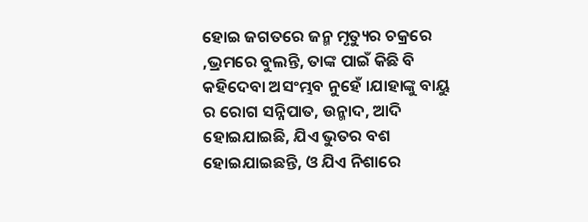ହୋଇ ଜଗତରେ ଜନ୍ମ ମୃତ୍ୟୁର ଚକ୍ରରେ ,ଭ୍ରମରେ ବୁଲନ୍ତି, ତାଙ୍କ ପାଇଁ କିଛି ବି କହିଦେବା ଅସଂମ୍ଭବ ନୁହେଁ ।ଯାହାଙ୍କୁ ବାୟୁ ର ରୋଗ ସନ୍ନିପାତ, ଉନ୍ମାଦ, ଆଦି ହୋଇଯାଇଛି, ଯିଏ ଭୁତର ବଶ ହୋଇଯାଇଛନ୍ତି, ଓ ଯିଏ ନିଶାରେ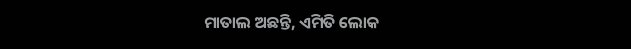ମାତାଲ ଅଛନ୍ତି, ଏମିତି ଲୋକ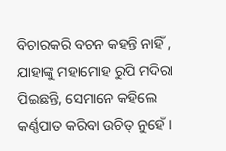ବିଚାରକରି ବଚନ କହନ୍ତି ନାହିଁ , ଯାହାଙ୍କୁ ମହାମୋହ ରୁପି ମଦିରା ପିଇଛନ୍ତି, ସେମାନେ କହିଲେ କର୍ଣ୍ଣପାତ କରିବା ଉଚିତ୍ ନୁହେଁ ।